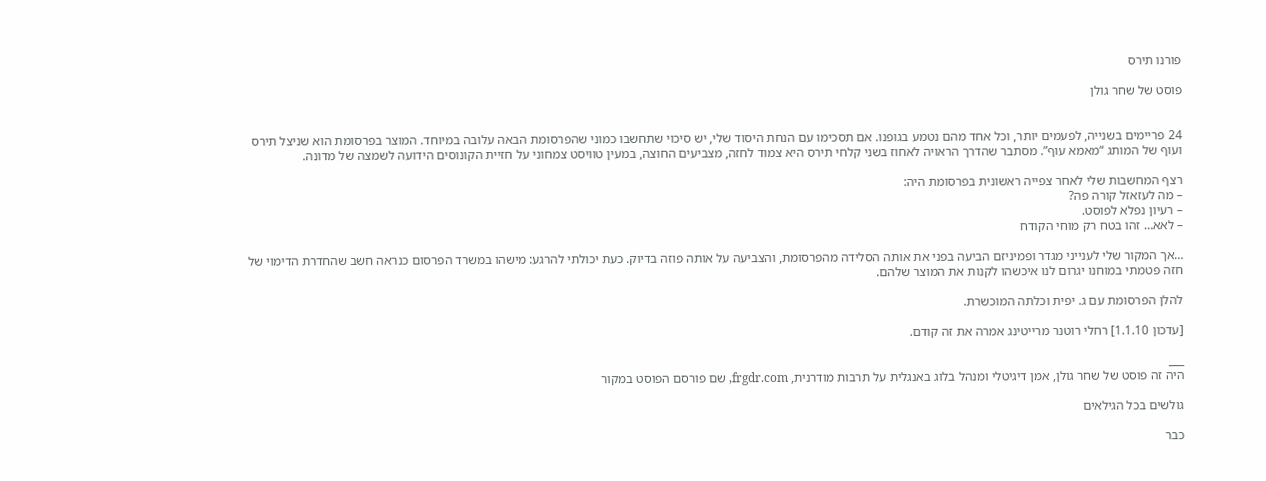פורנו תירס

פוסט של שחר גולן


24 פריימים בשנייה, לפעמים יותר, וכל אחד מהם נטמע בגופנו. אם תסכימו עם הנחת היסוד שלי, יש סיכוי שתחשבו כמוני שהפרסומת הבאה עלובה במיוחד. המוצר בפרסומת הוא שניצל תירס ועוף של המותג “מאמא עוף”. מסתבר שהדרך הראויה לאחוז בשני קלחי תירס היא צמוד לחזה, מצביעים החוצה, במעין טוויסט צמחוני על חזיית הקונוסים הידועה לשמצה של מדונה.

רצף המחשבות שלי לאחר צפייה ראשונית בפרסומת היה:
– מה לעזאזל קורה פה?
– רעיון נפלא לפוסט.
– לאא… זהו בטח רק מוחי הקודח

…אך המקור שלי לענייני מגדר ופמיניזם הביעה בפני את אותה הסלידה מהפרסומת, והצביעה על אותה פוזה בדיוק. כעת יכולתי להרגע: מישהו במשרד הפרסום כנראה חשב שהחדרת הדימוי של חזה פטמתי במוחנו יגרום לנו איכשהו לקנות את המוצר שלהם.

להלן הפרסומת עם ג. יפית וכלתה המוכשרת.

[עדכון 1.1.10] רחלי רוטנר מרייטינג אמרה את זה קודם.

___
היה זה פוסט של שחר גולן, אמן דיגיטלי ומנהל בלוג באנגלית על תרבות מודרנית, frgdr.com, שם פורסם הפוסט במקור

גולשים בכל הגילאים

כבר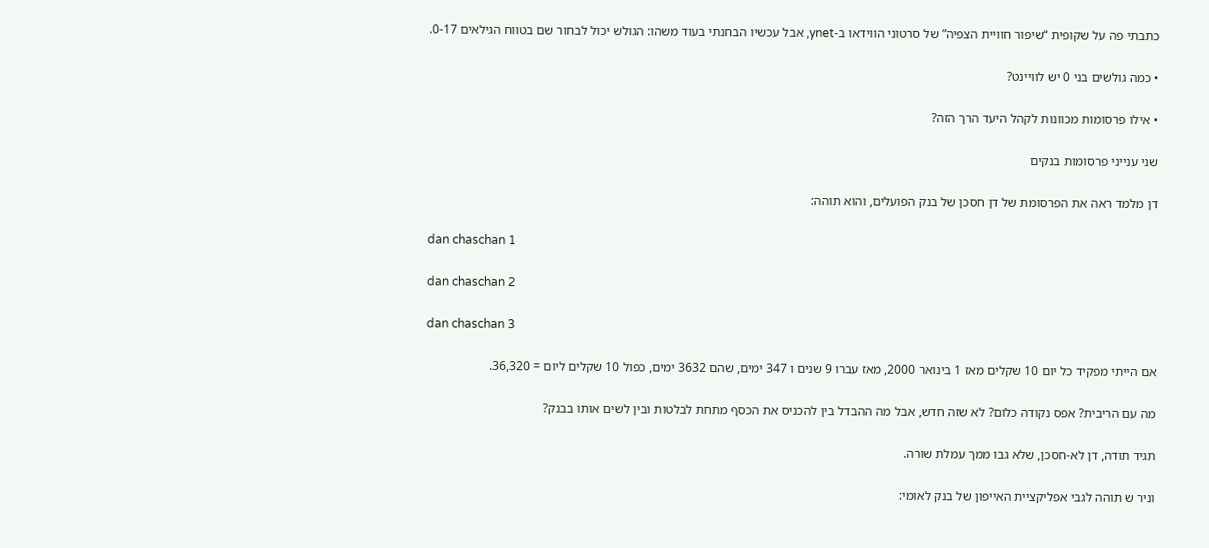כתבתי פה על שקופית “שיפור חוויית הצפיה” של סרטוני הווידאו ב-ynet, אבל עכשיו הבחנתי בעוד משהו: הגולש יכול לבחור שם בטווח הגילאים 0-17.

• כמה גולשים בני 0 יש לוויינט?

• אילו פרסומות מכוונות לקהל היעד הרך הזה?

שני ענייני פרסומות בנקים

דן מלמד ראה את הפרסומת של דן חסכן של בנק הפועלים, והוא תוהה:

dan chaschan 1

dan chaschan 2

dan chaschan 3

אם הייתי מפקיד כל יום 10 שקלים מאז 1 בינואר 2000, מאז עברו 9 שנים ו 347 ימים, שהם 3632 ימים, כפול 10 שקלים ליום = 36,320.

מה עם הריבית? אפס נקודה כלום? לא שזה חדש, אבל מה ההבדל בין להכניס את הכסף מתחת לבלטות ובין לשים אותו בבנק?

תגיד תודה, דן לא-חסכן, שלא גבו ממך עמלת שורה.

וניר ש תוהה לגבי אפליקציית האייפון של בנק לאומי: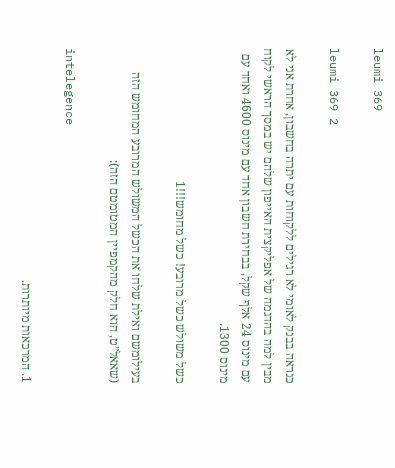leumi 369

leumi 369 2

כנראה בבנק לאומי לא רגילים ללקוחות עם יתרה בחשבון, אחרת אני לא מבין למה בהדגמה של אפליקצית האייפון שלהם יש במסך הראשי לקוח עם מינוס 24 אלף שקל, בבחירת חשבון אחד עם מינוס 4600 ואחד עם מינוס 1300.

כשל משולש כשל מרובע! כשל מחומש!!!1

בעילומשם ואילת שלחו את הכשל המשולש המרובע המחומש הזה (שאאל”ט, הוא חלק מהקמפיין המטומטם הזה):

intelegence

1. המרכאות מיותרות.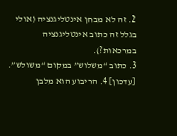2. זה לא מבחן אינטליגנציה (אולי בגלל זה כתוב אינטליגנציה במרכאות?).
3. כתוב “משלוש” במקום “משולש”.
[עדכון] 4. הריבוע הוא מלבן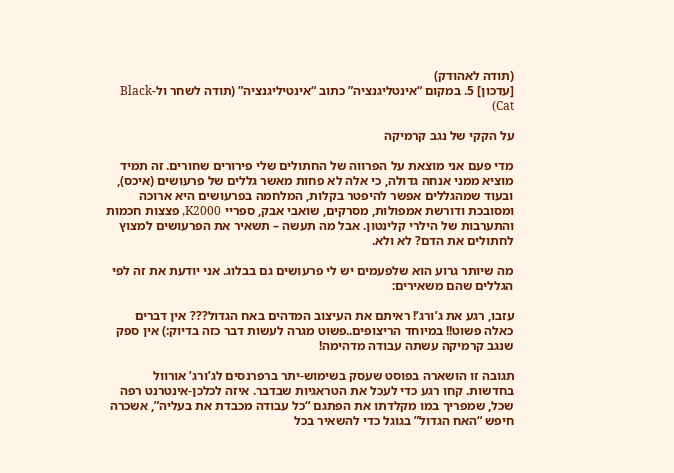(תודה לאהודק)
[עדכון] 5. במקום “אינטליגנציה” כתוב “אינטיליגנציה” (תודה לשחר ול-Black Cat)

על הקקי של נגב קרמיקה

מדי פעם אני מוצאת על הפרווה של החתולים שלי פירורים שחורים. זה תמיד מוציא ממני אנחה גדולה, כי אלה לא פחות מאשר גללים של פרעושים (איכס), ובעוד שמהגללים אפשר להיפטר בקלות, המלחמה בפרעושים היא ארוכה ומסובכת ודורשת אמפולות, מסרקים, שואבי אבק, ספריי K2000, פצצות חכמות והתערבות של הילרי קלינטון. אבל מה תעשה – תשאיר את הפרעושים למצוץ לחתולים את הדם? לא ולא.

מה שיותר גרוע הוא שלפעמים יש לי פרעושים גם בבלוג. אני יודעת את זה לפי הגללים שהם משאירים:

עזבו, רגע את ג’ורג’! ראיתם את העיצוב המדהים באח הגדול??? אין דברים כאלה פשוט!! במיוחד הריצופים..פשוט מגרה לעשות דבר כזה בדיוק:) אין ספק שנגב קרמיקה עשתה עבודה מדהימה!

תגובה זו הושארה בפוסט שעסק בשימוש-יתר ברפרנסים לג’ורג’ אורוול בחדשות. קחו רגע כדי לעכל את הטראגיות שבדבר. איזה לכלכן-אינטרנט רפה שכל, שמפריך במו מקלדתו את הפתגם “כל עבודה מכבדת את בעליה”, אשכרה חיפש “האח הגדול” בגוגל כדי להשאיר בכל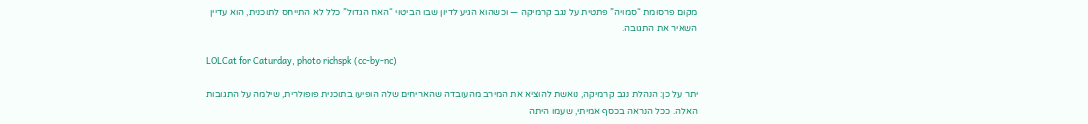מקום פרסומת “סמויה” פתטית על נגב קרמיקה — וכשהוא הגיע לדיון שבו הביטוי “האח הגדול” כלל לא התייחס לתוכנית, הוא עדיין השאיר את התגובה.

LOLCat for Caturday, photo richspk (cc-by-nc)

יתר על כן: הנהלת נגב קרמיקה, נואשת להוציא את המירב מהעובדה שהאריחים שלה הופיעו בתוכנית פופולרית, שילמה על התגובות האלה. ככל הנראה בכסף אמיתי, שעמו היתה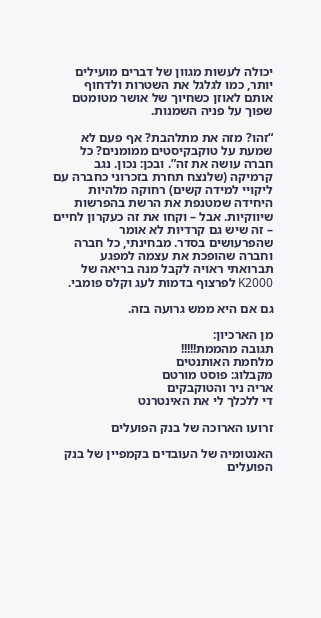יכולה לעשות מגוון של דברים מועילים יותר, כמו לגלגל את השטרות ולדחוף אותם לאוזן כשחיוך של אושר מטומטם שפוך על פניה השמנות.

“זהו? מזה את מתלהבת? אף פעם לא שמעת על טוקבקיסטים ממומנים? כל חברה עושה את זה”. ובכן: נכון. נגב קרמיקה (שלנצח תחרת בזכרוני כחברה עם ליקויי למידה קשים) רחוקה מלהיות היחידה שמטנפת את הרשת בהפרשות שיווקיות. אבל – וקחו את זה כעקרון לחיים – זה שיש גם קרדיות לא אומר שהפרעושים בסדר. מבחינתי, כל חברה וחברה שהופכת את עצמה למפגע תברואתי ראויה לקבל מנה בריאה של K2000 לפרצוף בדמות לעג וקלס פומבי.

גם אם היא ממש גרועה בזה.

מן הארכיון:
תגובה מהממת!!!!!
מלחמת האותנטים
מקבלוג: פוסט מורטם
אריה ניר והטוקבקים
די ללכלך לי את האינטרנט

זרועו הארוכה של בנק הפועלים

האנטומיה של העובדים בקמפיין של בנק הפועלים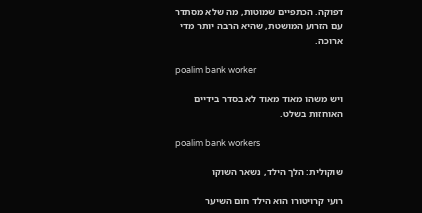דפוקה. הכתפיים שמוטות, מה שלא מסתדר עם הזרוע המושטת, שהיא הרבה יותר מדי ארוכה.

poalim bank worker

ויש משהו מאוד מאוד לא בסדר בידיים האוחזות בשלט.

poalim bank workers

שוקולית: הלך הילד, נשאר השוקו

רועי קרויטורו הוא הילד חום השיער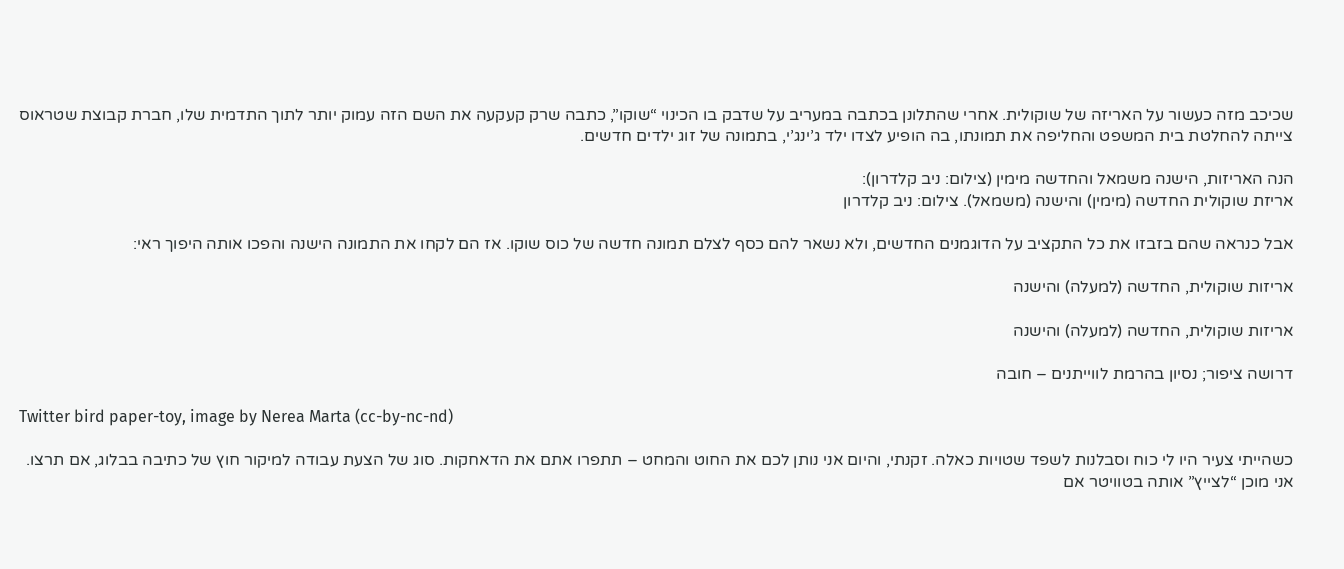שכיכב מזה כעשור על האריזה של שוקולית. אחרי שהתלונן בכתבה במעריב על שדבק בו הכינוי “שוקו”, כתבה שרק קעקעה את השם הזה עמוק יותר לתוך התדמית שלו, חברת קבוצת שטראוס צייתה להחלטת בית המשפט והחליפה את תמונתו, בה הופיע לצדו ילד ג’ינג’י, בתמונה של זוג ילדים חדשים.

הנה האריזות, הישנה משמאל והחדשה מימין (צילום: ניב קלדרון):
אריזת שוקולית החדשה (מימין) והישנה (משמאל). צילום: ניב קלדרון

אבל כנראה שהם בזבזו את כל התקציב על הדוגמנים החדשים, ולא נשאר להם כסף לצלם תמונה חדשה של כוס שוקו. אז הם לקחו את התמונה הישנה והפכו אותה היפוך ראי:

אריזות שוקולית, החדשה (למעלה) והישנה

אריזות שוקולית, החדשה (למעלה) והישנה

דרושה ציפור; נסיון בהרמת לווייתנים – חובה

Twitter bird paper-toy, image by Nerea Marta (cc-by-nc-nd)

כשהייתי צעיר היו לי כוח וסבלנות לשפד שטויות כאלה. זקנתי, והיום אני נותן לכם את החוט והמחט – תתפרו אתם את הדאחקות. סוג של הצעת עבודה למיקור חוץ של כתיבה בבלוג, אם תרצו. אני מוכן “לצייץ” אותה בטוויטר אם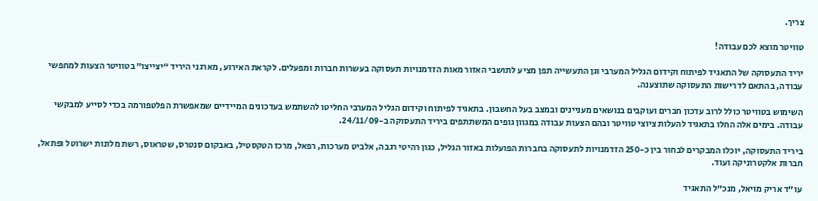צריך.

טוויטר מוצא לכם עבודה!

יריד התעסוקה של התאגיד לפיתוח וקידום הגליל המערבי וגן התעשייה תפן מציע לתושבי האזור מאות הזדמנויות תעסוקה בעשרות חברות ומפעלים. לקראת האירוע, מארגני היריד “יצייצו” בטוויטר הצעות למחפשי עבודה, בהתאם לדרישות התעסוקה שתוצענה.

השימוש בטוויטר כולל לרוב עדכון חברים ועוקבים בנושאים מעניינים ובמצב בעל החשבון. בתאגיד לפיתוח וקידום הגליל המערבי החליטו להשתמש בעדכונים המיידיים שמאפשרת הפלטפורמה בכדי לסייע למבקשי עבודה. בימים אלה החלו בתאגיד להעלות ציוצי טוויטר ובהם הצעות עבודה במגוון גופים המשתתפים ביריד התעסוקה ב-24/11/09.

ביריד התעסוקה, יוכלו המבקרים לבחור בין כ-250 הזדמנויות לתעסוקה בחברות הפועלות באזור הגליל, כגון רהיטי רגבה, אלביט מערכות, רפאל, מרכז הטקסטיל, באבקום סנטרס, שטראוס, רשת מלונות ישרוטל ופתאל, חברות אלקטרוניקה ועוד.

עו”ד אריק מויאל, מנכ”ל התאגיד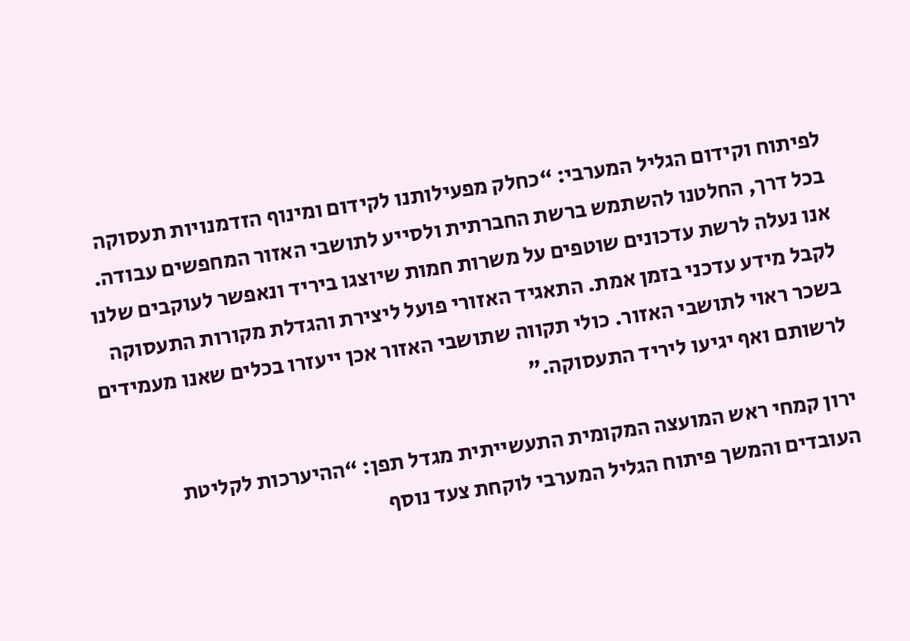לפיתוח וקידום הגליל המערבי: “כחלק מפעילותנו לקידום ומינוף הזדמנויות תעסוקה בכל דרך, החלטנו להשתמש ברשת החברתית ולסייע לתושבי האזור המחפשים עבודה. אנו נעלה לרשת עדכונים שוטפים על משרות חמות שיוצגו ביריד ונאפשר לעוקבים שלנו לקבל מידע עדכני בזמן אמת. התאגיד האזורי פועל ליצירת והגדלת מקורות התעסוקה בשכר ראוי לתושבי האזור. כולי תקווה שתושבי האזור אכן ייעזרו בכלים שאנו מעמידים לרשותם ואף יגיעו ליריד התעסוקה.”

ירון קמחי ראש המועצה המקומית התעשייתית מגדל תפן: “ההיערכות לקליטת העובדים והמשך פיתוח הגליל המערבי לוקחת צעד נוסף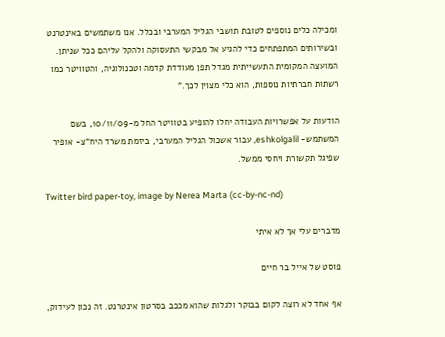ומכילה כלים נוספים לטובת תושבי הגליל המערבי ובכלל. אנו משתמשים באינטרנט ובשירותים המתפתחים כדי להגיע אל מבקשי התעסוקה ולהקל עליהם ככל שניתן. המועצה המקומית התעשייתית מגדל תפן מעודדת קדמה וטכנולוגיה, והטוויטר כמו רשתות חברתיות נוספות, הוא כלי מצוין לכך.”

הודעות על אפשרויות העבודה יחלו להופיע בטוויטר החל מ-10/11/09, בשם המשתמש- eshkolgalil, עבור אשכול הגליל המערבי, ביזמת משרד היח”צ- אופיר שפיגל תקשורת ויחסי ממשל.

Twitter bird paper-toy, image by Nerea Marta (cc-by-nc-nd)

מדברים עלי אך לא איתי

פוסט של אייל בר חיים

אף אחד לא רוצה לקום בבוקר ולגלות שהוא מככב בסרטון אינטרנט. זה נכון לעידוק,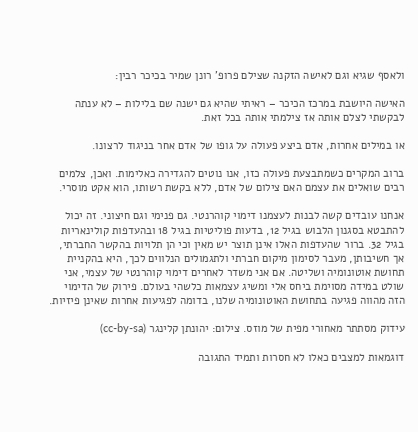ולאסף שגיא וגם לאישה הזקנה שצילם פרופ’ רונן שמיר בכיכר רבין:

האישה היושבת במרכז הכיכר – ראיתי שהיא גם ישנה שם בלילות – לא ענתה לבקשתי לצלם אותה אז צילמתי אותה בכל זאת.

או במילים אחרות, אדם ביצע פעולה על גופו של אדם אחר בניגוד לרצונו.

ברוב המקרים כשמתבצעת פעולה כזו, אנו נוטים להגדירה כאלימות. ואכן, צלמים רבים שואלים את עצמם האם צילום של אדם, ללא בקשת רשותו, הוא אקט מוסרי.

אנחנו עובדים קשה לבנות לעצמנו דימוי קוהרנטי. גם פנימי וגם חיצוני. זה יכול להתבטא בסגנון הלבוש בגיל 12, בדעות פוליטיות בגיל 18 ובהעדפות קולינאריות בגיל 32. ברור שהעדפות האלו אינן תוצר יש מאין וכי הן תלויות בהקשר החברתי, אך חשיבותן, מעבר לסימון מיקום חברתי ולתגמולים הנלווים לכך, היא בהקניית תחושת אוטונומיה ושליטה. אם אני משדר לאחרים דימוי קוהרנטי של עצמי, אני שולט במידה מסוימת ביחס אלי ומשיג עצמאות כלשהי בעולם. פירוק של הדימוי הזה מהווה פגיעה בתחושת האוטונומיה שלנו, בדומה לפגיעות אחרות שאינן פיזיות.

עידוק מסתתר מאחורי מפית של מוזס. צילום: יהונתן קלינגר (cc-by-sa)

דוגמאות למצבים כאלו לא חסרות ותמיד התגובה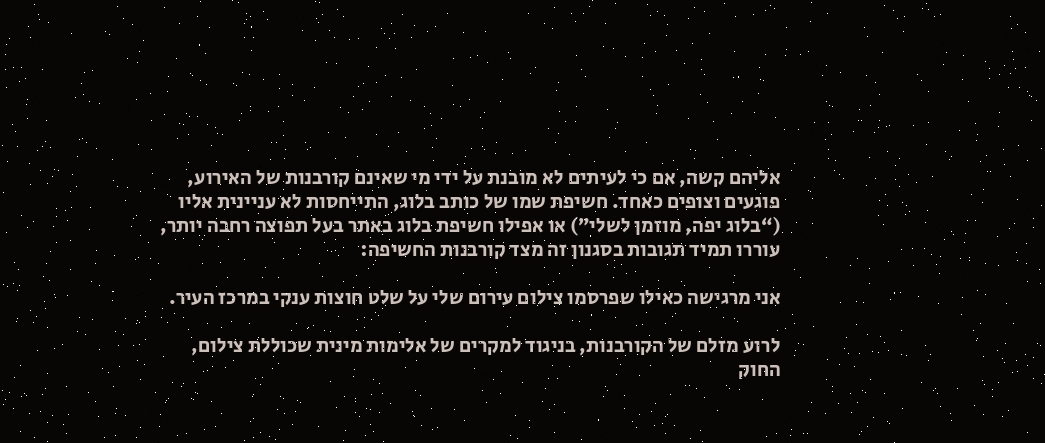אליהם קשה, אם כי לעיתים לא מובנת על ידי מי שאינם קורבנות של האירוע, פוגעים וצופים כאחד. חשיפת שמו של כותב בלוג, התייחסות לא עניינית אליו (“בלוג יפה, מוזמן לשלי”) או אפילו חשיפת בלוג באתר בעל תפוצה רחבה יותר, עוררו תמיד תגובות בסגנון זה מצד קורבנות החשיפה:

אני מרגישה כאילו שפרסמו צילום עירום שלי על שלט חוצות ענקי במרכז העיר.

לרוע מזלם של הקורבנות, בניגוד למקרים של אלימות מינית שכוללת צילום, החוק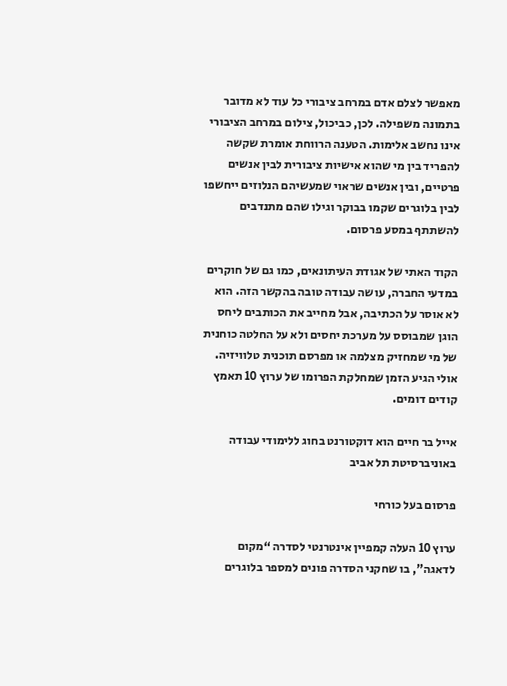מאפשר לצלם אדם במרחב ציבורי כל עוד לא מדובר בתמונה משפילה. לכן, כביכול, צילום במרחב הציבורי אינו נחשב אלימות. הטענה הרווחת אומרת שקשה להפריד בין מי שהוא אישיות ציבורית לבין אנשים פרטיים, ובין אנשים שראוי שמעשיהם הנלוזים ייחשפו לבין בלוגרים שקמו בבוקר וגילו שהם מתנדבים להשתתף במסע פרסום.

הקוד האתי של אגודת העיתונאים, כמו גם של חוקרים במדעי החברה, עושה עבודה טובה בהקשר הזה. הוא לא אוסר על הכתיבה, אבל מחייב את הכותבים ליחס הוגן שמבוסס על מערכת יחסים ולא על החלטה כוחנית של מי שמחזיק מצלמה או מפרסם תוכנית טלוויזיה. אולי הגיע הזמן שמחלקת הפרומו של ערוץ 10 תאמץ קודים דומים.

אייל בר חיים הוא דוקטורנט בחוג ללימודי עבודה באוניברסיטת תל אביב

פרסום בעל כורחי

ערוץ 10 העלה קמפיין אינטרנטי לסדרה “מקום לדאגה”, בו שחקני הסדרה פונים למספר בלוגרים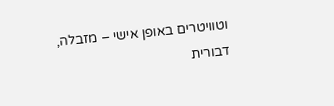וטוויטרים באופן אישי – מזבלה, דבורית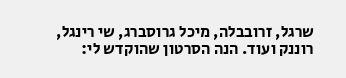שרגל, זרובבלה, מיכל גרוסברג, שי רינגל, רוננק ועוד. הנה הסרטון שהוקדש לי: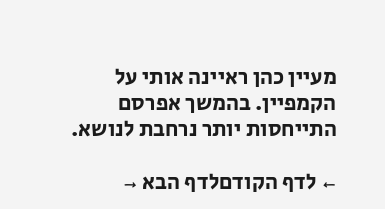מעיין כהן ראיינה אותי על הקמפיין. בהמשך אפרסם התייחסות יותר נרחבת לנושא.

← לדף הקודםלדף הבא →